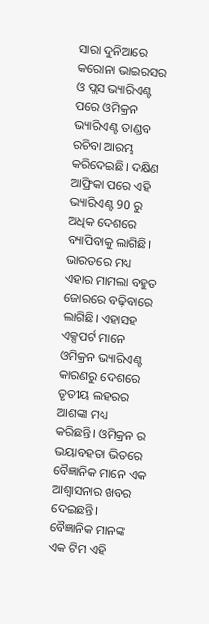ସାରା ଦୁନିଆରେ କରୋନା ଭାଇରସର ଓ ପ୍ଲସ ଭ୍ୟାରିଏଣ୍ଟ ପରେ ଓମିକ୍ରନ ଭ୍ୟାରିଏଣ୍ଟ ତାଣ୍ଡବ ରଚିବା ଆରମ୍ଭ କରିଦେଇଛି। ଦକ୍ଷିଣ ଆଫ୍ରିକା ପରେ ଏହି ଭ୍ୟାରିଏଣ୍ଟ 90 ରୁ ଅଧିକ ଦେଶରେ ବ୍ୟାପିବାକୁ ଲାଗିଛି। ଭାରତରେ ମଧ୍ୟ ଏହାର ମାମଲା ବହୁତ ଜୋରରେ ବଢ଼ିବାରେ ଲାଗିଛି। ଏହାସହ ଏକ୍ସପର୍ଟ ମାନେ ଓମିକ୍ରନ ଭ୍ୟାରିଏଣ୍ଟ କାରଣରୁ ଦେଶରେ ତୃତୀୟ ଲହରର ଆଶଙ୍କା ମଧ୍ୟ କରିଛନ୍ତି। ଓମିକ୍ରନ ର ଭୟାବହତା ଭିତରେ ବୈଜ୍ଞାନିକ ମାନେ ଏକ ଆଶ୍ୱାସନାର ଖବର ଦେଇଛନ୍ତି।
ବୈଜ୍ଞାନିକ ମାନଙ୍କ ଏକ ଟିମ ଏହି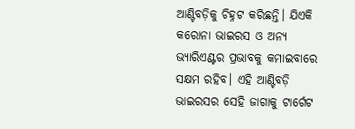ଆଣ୍ଟିବଡ଼ିକୁ ଚିହ୍ନଟ କରିଛନ୍ତି। ଯିଏକି କରୋନା ଭାଇରସ ଓ ଅନ୍ୟ ଭ୍ୟାରିଏଣ୍ଟର ପ୍ରଭାବକୁ କମାଇବାରେ ସକ୍ଷମ ରହିବ। ଏହି ଆଣ୍ଟିବଡ଼ି ଭାଇରସର ସେହି ଜାଗାକୁ ଟାର୍ଗେଟ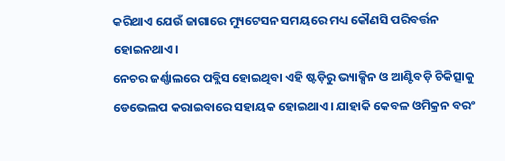କରିଥାଏ ଯେଉଁ ଜାଗାରେ ମ୍ୟୁଟେସନ ସମୟରେ ମଧ୍ୟ କୌଣସି ପରିବର୍ତ୍ତନ ହୋଇନଥାଏ।
ନେଚର ଜର୍ଣ୍ଣାଲରେ ପବ୍ଲିସ ହୋଇଥିବା ଏହି ଷ୍ଟଡ଼ିରୁ ଭ୍ୟାକ୍ସିନ ଓ ଆଣ୍ଟିବଡ଼ି ଚିକିତ୍ସାକୁ ଡେଭେଲପ କରାଇବାରେ ସହାୟକ ହୋଇଥାଏ। ଯାହାକି କେବଳ ଓମିକ୍ରନ ବରଂ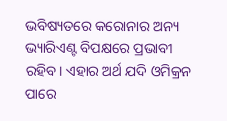ଭବିଷ୍ୟତରେ କରୋନାର ଅନ୍ୟ ଭ୍ୟାରିଏଣ୍ଟ ବିପକ୍ଷରେ ପ୍ରଭାବୀ ରହିବ। ଏହାର ଅର୍ଥ ଯଦି ଓମିକ୍ରନ ପାରେ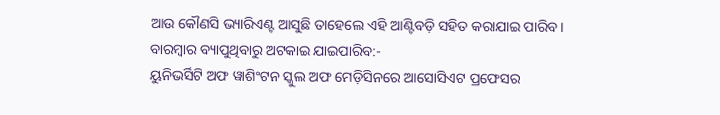ଆଉ କୌଣସି ଭ୍ୟାରିଏଣ୍ଟ ଆସୁଛି ତାହେଲେ ଏହି ଆଣ୍ଟିବଡ଼ି ସହିତ କରାଯାଇ ପାରିବ।
ବାରମ୍ବାର ବ୍ୟାପୁଥିବାରୁ ଅଟକାଇ ଯାଇପାରିବ:-
ୟୁନିଭର୍ସିଟି ଅଫ ୱାଶିଂଟନ ସ୍କୁଲ ଅଫ ମେଡ଼ିସିନରେ ଆସୋସିଏଟ ପ୍ରଫେସର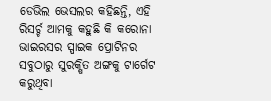ଡେଭିଲ ଭେସଲର କହିଛନ୍ତି, ଏହି ରିସର୍ଚ୍ଚ ଆମକୁ କହୁଛି କି କରୋନା ଭାଇରସର ସ୍ପାଇକ ପ୍ରୋଟିନର ସବୁଠାରୁ ସୁରକ୍ଷିତ ଅଙ୍ଗକୁ ଟାର୍ଗେଟ କରୁଥିବା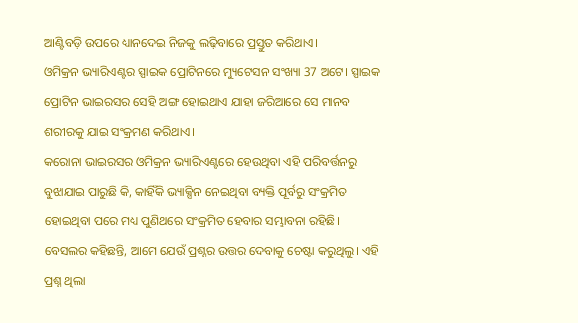ଆଣ୍ଟିବଡ଼ି ଉପରେ ଧ୍ୟାନଦେଇ ନିଜକୁ ଲଢ଼ିବାରେ ପ୍ରସ୍ତୁତ କରିଥାଏ।
ଓମିକ୍ରନ ଭ୍ୟାରିଏଣ୍ଟର ସ୍ପାଇକ ପ୍ରୋଟିନରେ ମ୍ୟୁଟେସନ ସଂଖ୍ୟା 37 ଅଟେ। ସ୍ପାଇକ ପ୍ରୋଟିନ ଭାଇରସର ସେହି ଅଙ୍ଗ ହୋଇଥାଏ ଯାହା ଜରିଆରେ ସେ ମାନବ ଶରୀରକୁ ଯାଇ ସଂକ୍ରମଣ କରିଥାଏ।
କରୋନା ଭାଇରସର ଓମିକ୍ରନ ଭ୍ୟାରିଏଣ୍ଟରେ ହେଉଥିବା ଏହି ପରିବର୍ତ୍ତନରୁ ବୁଝାଯାଇ ପାରୁଛି କି, କାହିଁକି ଭ୍ୟାକ୍ସିନ ନେଇଥିବା ବ୍ୟକ୍ତି ପୂର୍ବରୁ ସଂକ୍ରମିତ ହୋଇଥିବା ପରେ ମଧ୍ୟ ପୁଣିଥରେ ସଂକ୍ରମିତ ହେବାର ସମ୍ଭାବନା ରହିଛି।
ବେସଲର କହିଛନ୍ତି, ଆମେ ଯେଉଁ ପ୍ରଶ୍ନର ଉତ୍ତର ଦେବାକୁ ଚେଷ୍ଟା କରୁଥିଲୁ। ଏହି ପ୍ରଶ୍ନ ଥିଲା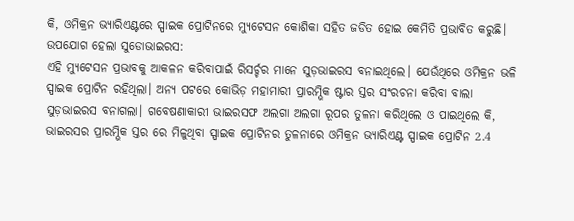କି, ଓମିକ୍ରନ ଭ୍ୟାରିଏଣ୍ଟରେ ସ୍ପାଇକ ପ୍ରୋଟିନରେ ମ୍ୟୁଟେସନ କୋଶିକା ସହିତ ଜଡିତ ହୋଇ କେମିତି ପ୍ରଭାବିତ କରୁଛି।
ଉପଯୋଗ ହେଲା ସୁଡୋଭାଇରସ:
ଏହି ମ୍ୟୁଟେସନ ପ୍ରଭାବକୁ ଆକଳନ କରିବାପାଇଁ ରିସର୍ଚ୍ଚର ମାନେ ସୁଡ଼ଭାଇରସ ବନାଇଥିଲେ। ଯେଉଁଥିରେ ଓମିକ୍ରନ ଭଳି ସ୍ପାଇକ ପ୍ରୋଟିନ ରହିଥିଲା। ଅନ୍ୟ ପଟରେ କୋଭିଡ଼ ମହାମାରୀ ପ୍ରାରମ୍ଭିକ ଷ୍ଟାର ସ୍ତର ସଂରଚନା କରିବା ବାଲା ସୁଡ଼ଭାଇରସ ବନାଗଲା। ଗବେଷଣାକାରୀ ଭାଇରସଫ ଅଲଗା ଅଲଗା ରୂପର ତୁଳନା କରିଥିଲେ ଓ ପାଇଥିଲେ କି, ଭାଇରସର ପ୍ରାରମ୍ଭିକ ସ୍ତର ରେ ମିଳୁଥିବା ସ୍ପାଇକ ପ୍ରୋଟିନର ତୁଳନାରେ ଓମିକ୍ରନ ଭ୍ୟାରିଏଣ୍ଟ ସ୍ପାଇକ ପ୍ରୋଟିନ 2.4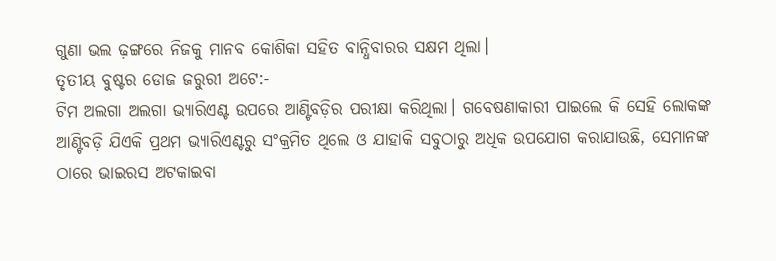ଗୁଣା ଭଲ ଢ଼ଙ୍ଗରେ ନିଜକୁ ମାନବ କୋଶିକା ସହିତ ବାନ୍ଧିବାରର ସକ୍ଷମ ଥିଲା।
ତୃତୀୟ ବୁଷ୍ଟର ଡୋଜ ଜରୁରୀ ଅଟେ:-
ଟିମ ଅଲଗା ଅଲଗା ଭ୍ୟାରିଏଣ୍ଟ ଉପରେ ଆଣ୍ଟିବଡ଼ିର ପରୀକ୍ଷା କରିଥିଲା। ଗବେଷଣାକାରୀ ପାଇଲେ କି ସେହି ଲୋକଙ୍କ ଆଣ୍ଟିବଡ଼ି ଯିଏକି ପ୍ରଥମ ଭ୍ୟାରିଏଣ୍ଟରୁ ସଂକ୍ରମିତ ଥିଲେ ଓ ଯାହାକି ସବୁଠାରୁ ଅଧିକ ଉପଯୋଗ କରାଯାଉଛି, ସେମାନଙ୍କ ଠାରେ ଭାଇରସ ଅଟକାଇବା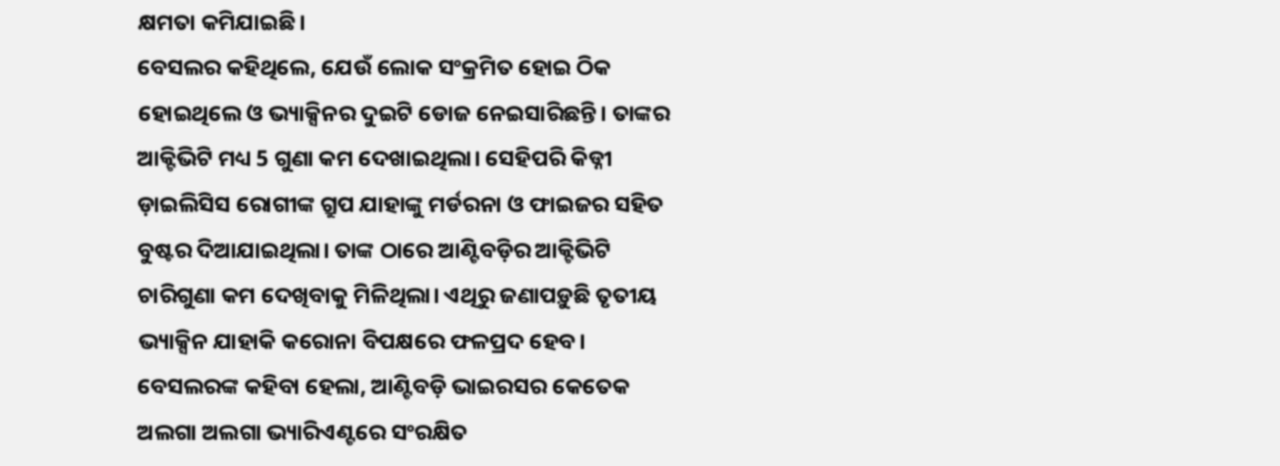କ୍ଷମତା କମିଯାଇଛି।
ବେସଲର କହିଥିଲେ, ଯେଉଁ ଲୋକ ସଂକ୍ରମିତ ହୋଇ ଠିକ ହୋଇଥିଲେ ଓ ଭ୍ୟାକ୍ସିନର ଦୁଇଟି ଡୋଜ ନେଇସାରିଛନ୍ତି। ତାଙ୍କର ଆକ୍ଟିଭିଟି ମଧ୍ୟ 5 ଗୁଣା କମ ଦେଖାଇଥିଲା। ସେହିପରି କିଡ୍ନୀ ଡ଼ାଇଲିସିସ ରୋଗୀଙ୍କ ଗ୍ରୁପ ଯାହାଙ୍କୁ ମର୍ଡରନା ଓ ଫାଇଜର ସହିତ ବୁଷ୍ଟର ଦିଆଯାଇଥିଲା। ତାଙ୍କ ଠାରେ ଆଣ୍ଟିବଡ଼ିର ଆକ୍ଟିଭିଟି ଚାରିଗୁଣା କମ ଦେଖିବାକୁ ମିଳିଥିଲା। ଏଥିରୁ ଜଣାପଡ଼ୁଛି ତୃତୀୟ ଭ୍ୟାକ୍ସିନ ଯାହାକି କରୋନା ବିପକ୍ଷରେ ଫଳପ୍ରଦ ହେବ।
ବେସଲରଙ୍କ କହିବା ହେଲା, ଆଣ୍ଟିବଡ଼ି ଭାଇରସର କେତେକ ଅଲଗା ଅଲଗା ଭ୍ୟାରିଏଣ୍ଟରେ ସଂରକ୍ଷିତ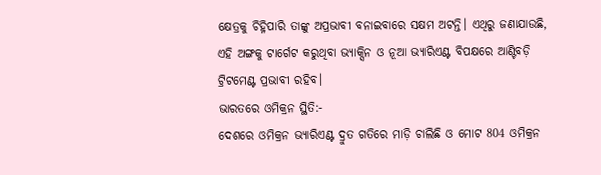କ୍ଷେତ୍ରକୁ ଚିହ୍ନିପାରି ତାଙ୍କୁ ଅପ୍ରଭାବୀ ବନାଇବାରେ ସକ୍ଷମ ଅଟନ୍ତି। ଏଥିରୁ ଜଣାଯାଉଛି, ଏହି ଅଙ୍ଗକୁ ଟାର୍ଗେଟ କରୁଥିବା ଭ୍ୟାକ୍ସିନ ଓ ନୂଆ ଭ୍ୟାରିଏଣ୍ଟ ବିପକ୍ଷରେ ଆଣ୍ଟିବଡ଼ି ଟ୍ରିଟମେଣ୍ଟ ପ୍ରଭାବୀ ରହିବ।
ଭାରତରେ ଓମିକ୍ରନ ସ୍ଥିତି:-
ଦେଶରେ ଓମିକ୍ରନ ଭ୍ୟାରିଏଣ୍ଟ ଦ୍ରୁତ ଗତିରେ ମାଡ଼ି ଚାଲିଛି ଓ ମୋଟ 804 ଓମିକ୍ରନ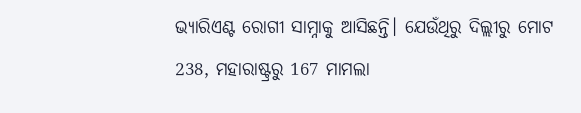ଭ୍ୟାରିଏଣ୍ଟ ରୋଗୀ ସାମ୍ନାକୁ ଆସିଛନ୍ତି। ଯେଉଁଥିରୁ ଦିଲ୍ଲୀରୁ ମୋଟ 238, ମହାରାଷ୍ଟ୍ରରୁ 167 ମାମଲା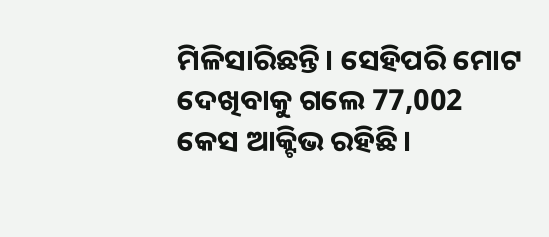ମିଳିସାରିଛନ୍ତି। ସେହିପରି ମୋଟ ଦେଖିବାକୁ ଗଲେ 77,002 କେସ ଆକ୍ଟିଭ ରହିଛି।